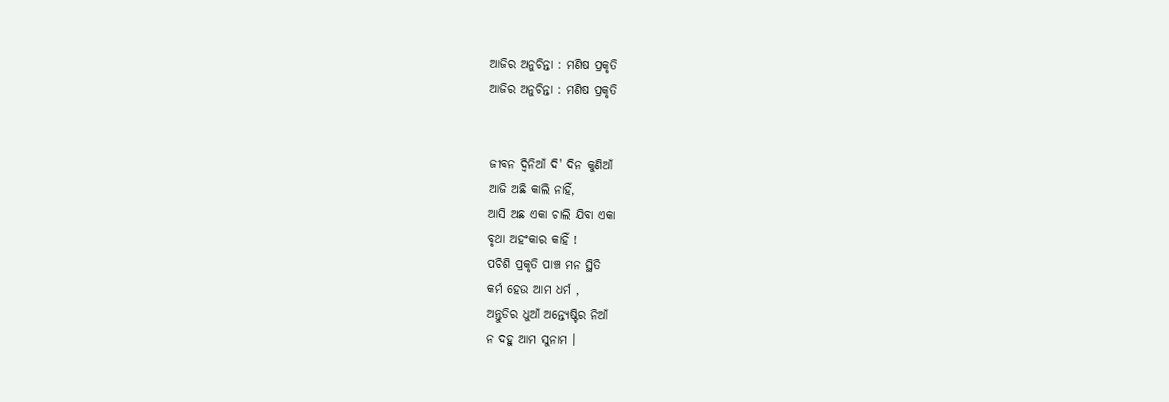ଆଜିର ଅନୁଚିନ୍ତା : ମଣିଷ ପ୍ରକୃତି
ଆଜିର ଅନୁଚିନ୍ତା : ମଣିଷ ପ୍ରକୃତି


ଜୀବନ ଦ୍ୱିନିଆଁ ଦି' ଦିନ କୁଣିଆଁ
ଆଜି ଅଛି କାଲି ନାହିଁ,
ଆସି ଅଛ ଏକା ଚାଲି ଯିବା ଏକା
ବୃଥା ଅହଂକାର କାହିଁ !
ପଚିଶି ପ୍ରକୃତି ପାଞ୍ଚ ମନ ସ୍ଥିତି
କର୍ମ ହେଉ ଆମ ଧର୍ମ ,
ଅନ୍ତୁଡିର ଧୁଆଁ ଅନ୍ତ୍ୟେଷ୍ଟିର ନିଆଁ
ନ ଦହୁ ଆମ ସୁନାମ ।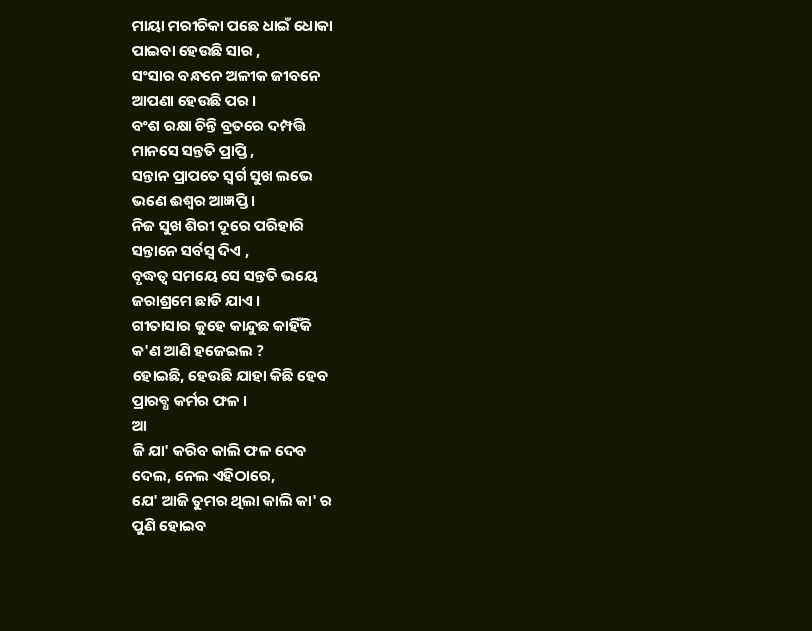ମାୟା ମରୀଚିକା ପଛେ ଧାଇଁ ଧୋକା
ପାଇବା ହେଉଛି ସାର ,
ସଂସାର ବନ୍ଧନେ ଅଳୀକ ଜୀବନେ
ଆପଣା ହେଉଛି ପର ।
ବଂଶ ରକ୍ଷା ଚିନ୍ତି ବ୍ରତରେ ଦମ୍ପତ୍ତି
ମାନସେ ସନ୍ତତି ପ୍ରାପ୍ତି ,
ସନ୍ତାନ ପ୍ରାପତେ ସ୍ୱର୍ଗ ସୁଖ ଲଭେ
ଭଣେ ଈଶ୍ୱର ଆଜ୍ଞପ୍ତି ।
ନିଜ ସୁଖ ଶିରୀ ଦୂରେ ପରିହାରି
ସନ୍ତାନେ ସର୍ବସ୍ବ ଦିଏ ,
ବୃଦ୍ଧତ୍ୱ ସମୟେ ସେ ସନ୍ତତି ଭୟେ
ଜରାଶ୍ରମେ ଛାଡି ଯାଏ ।
ଗୀତାସାର କୁହେ କାନ୍ଦୁଛ କାହିଁକି
କ'ଣ ଆଣି ହଜେଇଲ ?
ହୋଇଛି, ହେଉଛି ଯାହା କିଛି ହେବ
ପ୍ରାରବ୍ଧ କର୍ମର ଫଳ ।
ଆ
ଜି ଯା' କରିବ କାଲି ଫଳ ଦେବ
ଦେଲ, ନେଲ ଏହିଠାରେ,
ଯେ' ଆଜି ତୁମର ଥିଲା କାଲି କା' ର
ପୁଣି ହୋଇବ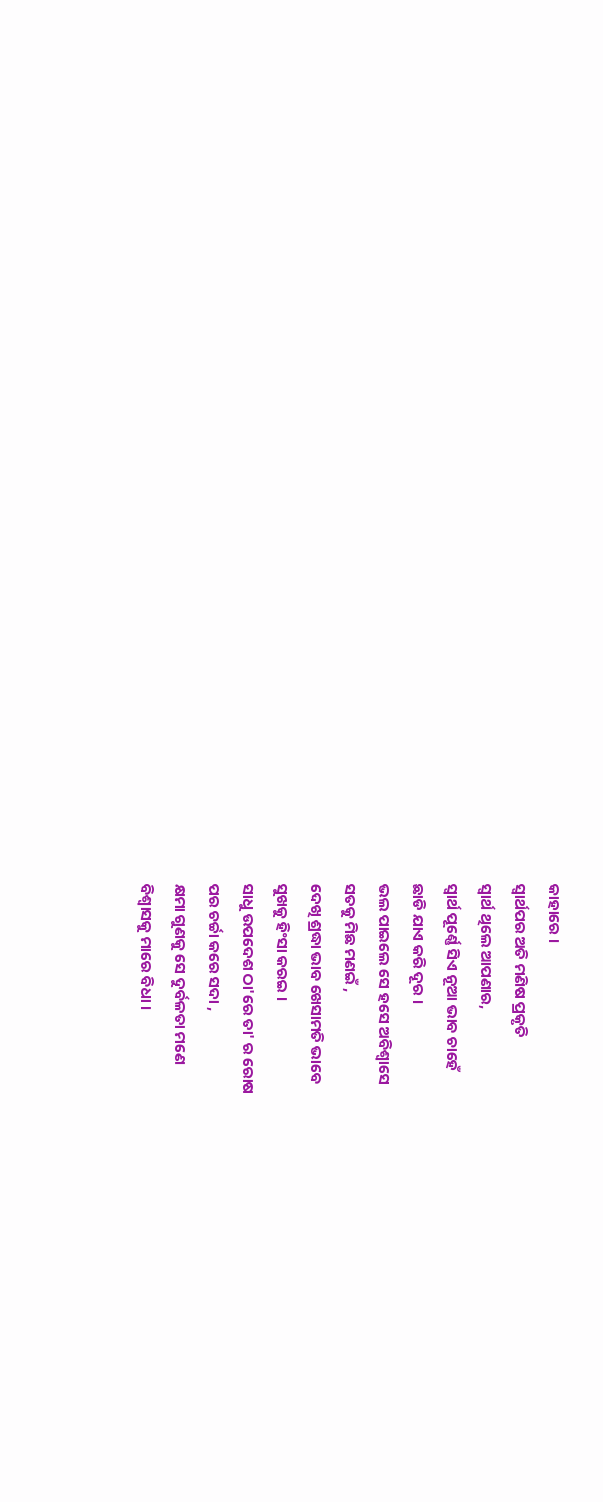କାହାରେ ।
ସ୍ୱାର୍ଥପର ଅତି ମଣିଷ ପ୍ରକୃତି
ସ୍ୱାର୍ଥ ଥିଲେ ଆପଣାର,
ସ୍ୱାର୍ଥ ପୂର୍ଣ୍ଣେ ସିଏ ନୂଆ ଭାବ ଚାହେଁ
ଛାଡି ଯାଏ କରି ଦୂର ।
ଭଲ ପାଇଲେ ସେ ହସେ ଅବିଶ୍ୱାସେ
ସତକୁ ମିଛ ମଣଇଁ ,
ଦେଖି ଶ୍ରଦ୍ଧା ଭାବ ଖେସାମତି ଭାବେ
ସୁଖକୁ ହିଂସା କରଇ ।
ସାଧୁ ଉପଦେଶ ଠା'ରେ ତା' ର ରୋଷ
ପର ଚର୍ଚ୍ଚା କରେ ସଦା ,
କ୍ଷମା ଗୁଣକୁ ସେ ଦୁର୍ବଳତା ମଣେ
ବିଶ୍ୱାସକୁ ମାରେ ବିଧା ।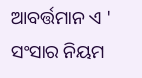ଆବର୍ତ୍ତମାନ ଏ ' ସଂସାର ନିୟମ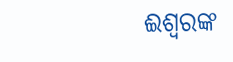ଈଶ୍ୱରଙ୍କ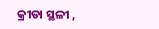କ୍ରୀଡା ସ୍ଥଳୀ ,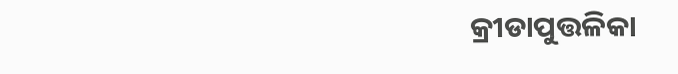କ୍ରୀଡାପୁତ୍ତଳିକା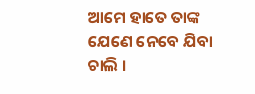ଆମେ ହାତେ ତାଙ୍କ
ଯେଣେ ନେବେ ଯିବା ଚାଲି ।